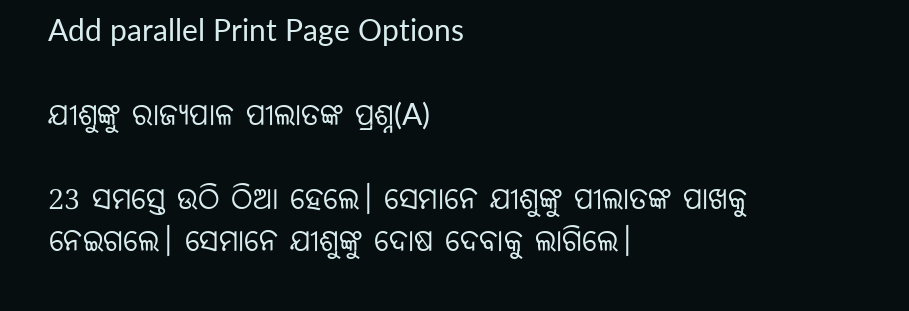Add parallel Print Page Options

ଯୀଶୁଙ୍କୁ ରାଜ୍ୟପାଳ ପୀଲାତଙ୍କ ପ୍ରଶ୍ନ(A)

23 ସମସ୍ତେ ଉଠି ଠିଆ ହେଲେ। ସେମାନେ ଯୀଶୁଙ୍କୁ ପୀଲାତଙ୍କ ପାଖକୁ ନେଇଗଲେ। ସେମାନେ ଯୀଶୁଙ୍କୁ ଦୋଷ ଦେବାକୁ ଲାଗିଲେ।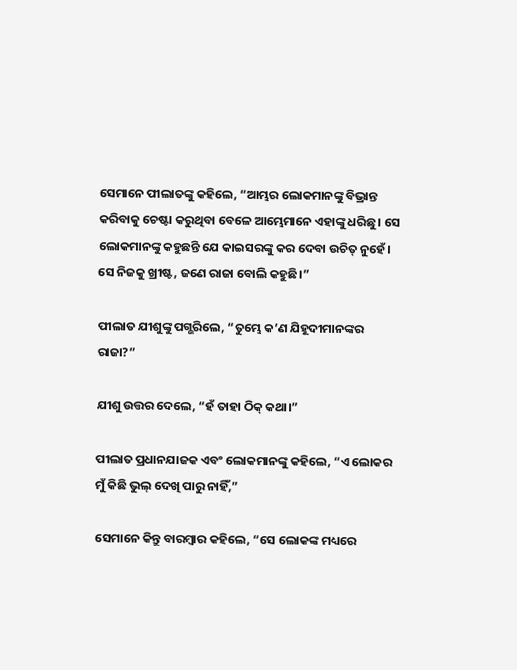ସେମାନେ ପୀଲାତଙ୍କୁ କହିଲେ, “ଆମ୍ଭର ଲୋକମାନଙ୍କୁ ବିଭ୍ରାନ୍ତ କରିବାକୁ ଚେଷ୍ଟା କରୁଥିବା ବେଳେ ଆମ୍ଭେମାନେ ଏହାଙ୍କୁ ଧରିଛୁ। ସେ ଲୋକମାନଙ୍କୁ କହୁଛନ୍ତି ଯେ କାଇସରଙ୍କୁ କର ଦେବା ଉଚିତ୍ ନୁହେଁ। ସେ ନିଜକୁ ଖ୍ରୀଷ୍ଟ, ଜଣେ ରାଜା ବୋଲି କହୁଛି।”

ପୀଲାତ ଯୀଶୁଙ୍କୁ ପଗ୍ଭରିଲେ, “ତୁମ୍ଭେ କ’ଣ ଯିହୂଦୀମାନଙ୍କର ରାଜା?”

ଯୀଶୁ ଉତ୍ତର ଦେଲେ, “ହଁ ତାହା ଠିକ୍ କଥା।”

ପୀଲାତ ପ୍ରଧାନଯାଜକ ଏବଂ ଲୋକମାନଙ୍କୁ କହିଲେ, “ଏ ଲୋକର ମୁଁ କିଛି ଭୁଲ୍ ଦେଖି ପାରୁ ନାହିଁ,”

ସେମାନେ କିନ୍ତୁ ବାରମ୍ବାର କହିଲେ, “ସେ ଲୋକଙ୍କ ମଧ୍ୟରେ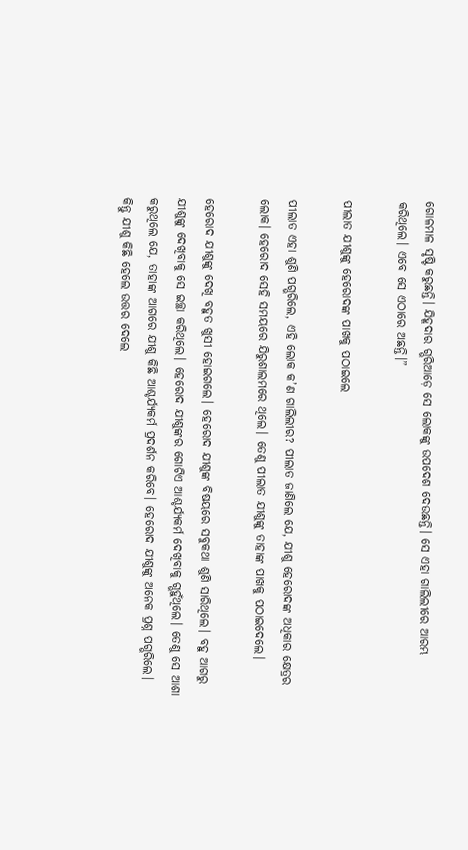ଗୋଳମାଳ ସୃଷ୍ଟି କରୁଛନ୍ତି। ଯିହୂଦାର ଗ୍ଭରିଆଡ଼େ ସେ ଲୋକଙ୍କୁ ଉପଦେଶ ଦେଉଛନ୍ତି। ସେ ଏହା ଗାଲିଲୀରେ ଆରମ୍ଭ କରିଥିଲେ। ଏବେ ସେ ଏଠାରେ ଅଛନ୍ତି।”

ପୀଲାତ ଯୀଶୁଙ୍କୁ ହେରୋଦଙ୍କ ପାଖକୁ ପଠାଇଲେ

ପୀଲାତ ଏହା ଶୁଣି ପଗ୍ଭରିଲେ, ଏହି ଲୋକ କ’ଣ ଗାଲିଲୀର? ପୀଲାତ ଜାଣିଲେ ଯେ, ଯୀଶୁ ହେରୋଦଙ୍କ ଅଧିକାର କ୍ଷେତ୍ରର ଲୋକ। ହେରୋଦ ସେହି ସମୟରେ ଯିରୁଶାଲମରେ ଥିଲେ। ତେଣୁ ପୀଲାତ ଯୀଶୁଙ୍କୁ ତାହାଙ୍କ ପାଖକୁ ପଠାଇଦେଲେ।

ହେରୋଦ ଯୀଶୁଙ୍କୁ ଦେଖି ବହୁତ ଖୁସୀ ହୋଇଗଲେ। ହେରୋଦ ଯୀଶୁଙ୍କ ବିଷୟରେ ସବୁକଥା ଶୁଣି ସାରିଥିଲେ। ବହୁ ଆଗରୁ ଯୀଶୁଙ୍କୁ ଦେଖିବାକୁ ସେ ଇଚ୍ଛା କରିଥିଲେ। ହେରୋଦ ଯୀଶୁଙ୍କର ଗୋଟିଏ ଆଶ୍ଚର୍ଯ୍ୟକର୍ମ ଦେଖିବାକୁ ଗ୍ଭହୁଁଥିଲେ। ତେଣୁ ସେ ଆଶା କରୁଥିଲେ ଯେ, ତାହାଙ୍କ ଆଗରେ ଯୀଶୁ କିଛି ଆଶ୍ଚର୍ଯ୍ୟକର୍ମ ପ୍ରଦର୍ଶନ କରିବେ। ହେରୋଦ ଯୀଶୁଙ୍କୁ ଅନେକ ପ୍ରଶ୍ନ ପଗ୍ଭରିଲେ। କିନ୍ତୁ ଯୀଶୁ କିଛି ହେଲେ ଉତ୍ତର ଦେଲେ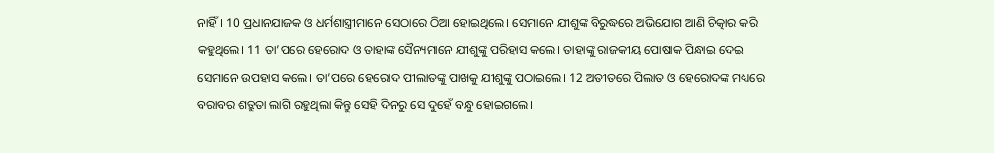ନାହିଁ। 10 ପ୍ରଧାନଯାଜକ ଓ ଧର୍ମଶାସ୍ତ୍ରୀମାନେ ସେଠାରେ ଠିଆ ହୋଇଥିଲେ। ସେମାନେ ଯୀଶୁଙ୍କ ବିରୁଦ୍ଧରେ ଅଭିଯୋଗ ଆଣି ଚିତ୍କାର କରି କହୁଥିଲେ। 11 ତା’ପରେ ହେରୋଦ ଓ ତାହାଙ୍କ ସୈନ୍ୟମାନେ ଯୀଶୁଙ୍କୁ ପରିହାସ କଲେ। ତାହାଙ୍କୁ ରାଜକୀୟ ପୋଷାକ ପିନ୍ଧାଇ ଦେଇ ସେମାନେ ଉପହାସ କଲେ। ତା’ପରେ ହେରୋଦ ପୀଲାତଙ୍କୁ ପାଖକୁ ଯୀଶୁଙ୍କୁ ପଠାଇଲେ। 12 ଅତୀତରେ ପିଲାତ ଓ ହେରୋଦଙ୍କ ମଧ୍ୟରେ ବରାବର ଶତ୍ରୁତା ଲାଗି ରହୁଥିଲା କିନ୍ତୁ ସେହି ଦିନରୁ ସେ ଦୁହେଁ ବନ୍ଧୁ ହୋଇଗଲେ।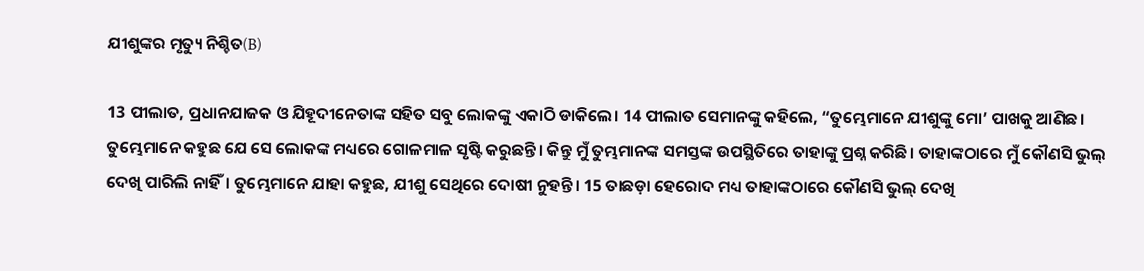ଯୀଶୁଙ୍କର ମୃତ୍ୟୁ ନିଶ୍ଚିତ(B)

13 ପୀଲାତ, ପ୍ରଧାନଯାଜକ ଓ ଯିହୂଦୀନେତାଙ୍କ ସହିତ ସବୁ ଲୋକଙ୍କୁ ଏକାଠି ଡାକିଲେ। 14 ପୀଲାତ ସେମାନଙ୍କୁ କହିଲେ, “ତୁମ୍ଭେମାନେ ଯୀଶୁଙ୍କୁ ମୋ’ ପାଖକୁ ଆଣିଛ। ତୁମ୍ଭେମାନେ କହୁଛ ଯେ ସେ ଲୋକଙ୍କ ମଧ୍ୟରେ ଗୋଳମାଳ ସୃଷ୍ଟି କରୁଛନ୍ତି। କିନ୍ତୁ ମୁଁ ତୁମ୍ଭମାନଙ୍କ ସମସ୍ତଙ୍କ ଉପସ୍ଥିତିରେ ତାହାଙ୍କୁ ପ୍ରଶ୍ନ କରିଛି। ତାହାଙ୍କଠାରେ ମୁଁ କୌଣସି ଭୁଲ୍ ଦେଖି ପାରିଲି ନାହିଁ। ତୁମ୍ଭେମାନେ ଯାହା କହୁଛ, ଯୀଶୁ ସେଥିରେ ଦୋଷୀ ନୁହନ୍ତି। 15 ତାଛଡ଼ା ହେରୋଦ ମଧ୍ୟ ତାହାଙ୍କଠାରେ କୌଣସି ଭୁଲ୍ ଦେଖି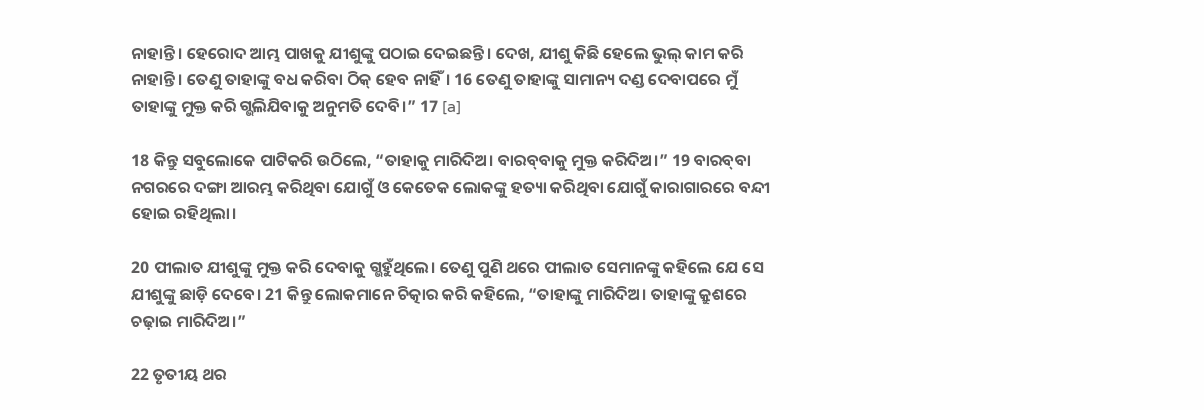ନାହାନ୍ତି। ହେରୋଦ ଆମ୍ଭ ପାଖକୁ ଯୀଶୁଙ୍କୁ ପଠାଇ ଦେଇଛନ୍ତି। ଦେଖ, ଯୀଶୁ କିଛି ହେଲେ ଭୁଲ୍ କାମ କରି ନାହାନ୍ତି। ତେଣୁ ତାହାଙ୍କୁ ବଧ କରିବା ଠିକ୍ ହେବ ନାହିଁ। 16 ତେଣୁ ତାହାଙ୍କୁ ସାମାନ୍ୟ ଦଣ୍ଡ ଦେବାପରେ ମୁଁ ତାହାଙ୍କୁ ମୁକ୍ତ କରି ଗ୍ଭଲିଯିବାକୁ ଅନୁମତି ଦେବି।” 17 [a]

18 କିନ୍ତୁ ସବୁଲୋକେ ପାଟିକରି ଉଠିଲେ, “ତାହାକୁ ମାରିଦିଅ। ବାର‌ବ୍‌ବାକୁ ମୁକ୍ତ କରିଦିଅ।” 19 ବାର‌ବ୍‌ବା ନଗରରେ ଦଙ୍ଗା ଆରମ୍ଭ କରିଥିବା ଯୋଗୁଁ ଓ କେତେକ ଲୋକଙ୍କୁ ହତ୍ୟା କରିଥିବା ଯୋଗୁଁ କାରାଗାରରେ ବନ୍ଦୀ ହୋଇ ରହିଥିଲା।

20 ପୀଲାତ ଯୀଶୁଙ୍କୁ ମୁକ୍ତ କରି ଦେବାକୁ ଗ୍ଭହୁଁଥିଲେ। ତେଣୁ ପୁଣି ଥରେ ପୀଲାତ ସେମାନଙ୍କୁ କହିଲେ ଯେ ସେ ଯୀଶୁଙ୍କୁ ଛାଡ଼ି ଦେବେ। 21 କିନ୍ତୁ ଲୋକମାନେ ଚିତ୍କାର କରି କହିଲେ, “ତାହାଙ୍କୁ ମାରିଦିଅ। ତାହାଙ୍କୁ କ୍ରୁଶରେ ଚଢ଼ାଇ ମାରିଦିଅ।”

22 ତୃତୀୟ ଥର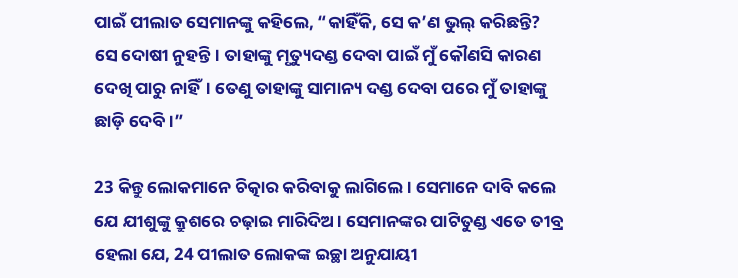ପାଇଁ ପୀଲାତ ସେମାନଙ୍କୁ କହିଲେ, “କାହିଁକି, ସେ କ’ଣ ଭୁଲ୍ କରିଛନ୍ତି? ସେ ଦୋଷୀ ନୁହନ୍ତି। ତାହାଙ୍କୁ ମୃତ୍ୟୁଦଣ୍ଡ ଦେବା ପାଇଁ ମୁଁ କୌଣସି କାରଣ ଦେଖି ପାରୁ ନାହିଁ। ତେଣୁ ତାହାଙ୍କୁ ସାମାନ୍ୟ ଦଣ୍ଡ ଦେବା ପରେ ମୁଁ ତାହାଙ୍କୁ ଛାଡ଼ି ଦେବି।”

23 କିନ୍ତୁ ଲୋକମାନେ ଚିତ୍କାର କରିବାକୁ ଲାଗିଲେ। ସେମାନେ ଦାବି କଲେ ଯେ ଯୀଶୁଙ୍କୁ କ୍ରୁଶରେ ଚଢ଼ାଇ ମାରିଦିଅ। ସେମାନଙ୍କର ପାଟିତୁଣ୍ଡ ଏତେ ତୀବ୍ର ହେଲା ଯେ, 24 ପୀଲାତ ଲୋକଙ୍କ ଇଚ୍ଛା ଅନୁଯାୟୀ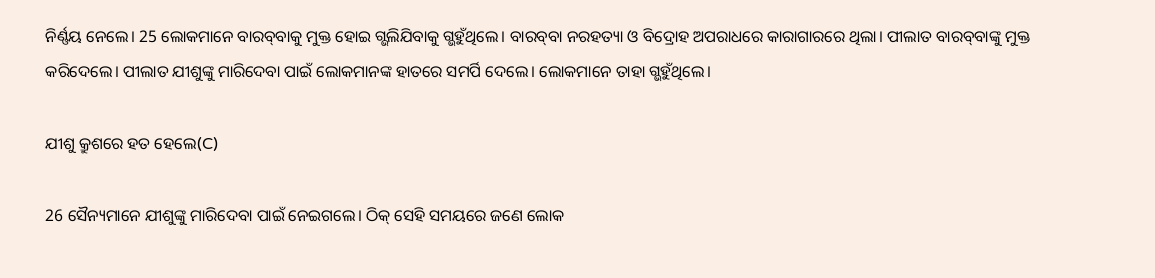ନିର୍ଣ୍ଣୟ ନେଲେ। 25 ଲୋକମାନେ ବାର‌ବ୍‌ବାକୁ ମୁକ୍ତ ହୋଇ ଗ୍ଭଲିଯିବାକୁ ଗ୍ଭହୁଁଥିଲେ। ବାର‌ବ୍‌ବା ନରହତ୍ୟା ଓ ବିଦ୍ରୋହ ଅପରାଧରେ କାରାଗାରରେ ଥିଲା। ପୀଲାତ ବାର‌ବ୍‌ବାଙ୍କୁ ମୁକ୍ତ କରିଦେଲେ। ପୀଲାତ ଯୀଶୁଙ୍କୁ ମାରିଦେବା ପାଇଁ ଲୋକମାନଙ୍କ ହାତରେ ସମର୍ପି ଦେଲେ। ଲୋକମାନେ ତାହା ଗ୍ଭହୁଁଥିଲେ।

ଯୀଶୁ କ୍ରୁଶରେ ହତ ହେଲେ(C)

26 ସୈନ୍ୟମାନେ ଯୀଶୁଙ୍କୁ ମାରିଦେବା ପାଇଁ ନେଇଗଲେ। ଠିକ୍ ସେହି ସମୟରେ ଜଣେ ଲୋକ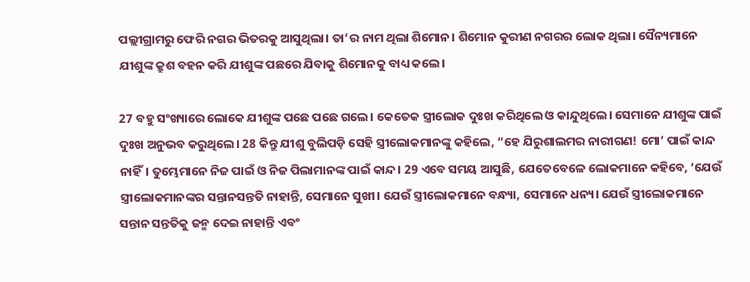ପଲ୍ଲୀଗ୍ରାମରୁ ଫେରି ନଗର ଭିତରକୁ ଆସୁଥିଲା। ତା’ର ନାମ ଥିଲା ଶିମୋନ। ଶିମୋନ କୁରୀଣ ନଗରର ଲୋକ ଥିଲା। ସୈନ୍ୟମାନେ ଯୀଶୁଙ୍କ କ୍ରୁଶ ବହନ କରି ଯୀଶୁଙ୍କ ପଛରେ ଯିବାକୁ ଶିମୋନକୁ ବାଧ୍ୟ କଲେ।

27 ବହୁ ସଂଖ୍ୟାରେ ଲୋକେ ଯୀଶୁଙ୍କ ପଛେ ପଛେ ଗଲେ। କେତେକ ସ୍ତ୍ରୀଲୋକ ଦୁଃଖ କରିଥିଲେ ଓ କାନ୍ଦୁଥିଲେ। ସେମାନେ ଯୀଶୁଙ୍କ ପାଇଁ ଦୁଃଖ ଅନୁଭବ କରୁଥିଲେ। 28 କିନ୍ତୁ ଯୀଶୁ ବୁଲିପଡ଼ି ସେହି ସ୍ତ୍ରୀଲୋକମାନଙ୍କୁ କହିଲେ, “ହେ ଯିରୁଶାଲମର ନାରୀଗଣ! ମୋ’ ପାଇଁ କାନ୍ଦ ନାହିଁ। ତୁମ୍ଭେମାନେ ନିଜ ପାଇଁ ଓ ନିଜ ପିଲାମାନଙ୍କ ପାଇଁ କାନ୍ଦ। 29 ଏବେ ସମୟ ଆସୁଛି, ଯେତେବେଳେ ଲୋକମାନେ କହିବେ, ‘ଯେଉଁ ସ୍ତ୍ରୀଲୋକମାନଙ୍କର ସନ୍ତାନସନ୍ତତି ନାହାନ୍ତି, ସେମାନେ ସୁଖୀ। ଯେଉଁ ସ୍ତ୍ରୀଲୋକମାନେ ବନ୍ଧ୍ୟା, ସେମାନେ ଧନ୍ୟ। ଯେଉଁ ସ୍ତ୍ରୀଲୋକମାନେ ସନ୍ତାନ ସନ୍ତତିକୁ ଜନ୍ମ ଦେଇ ନାହାନ୍ତି ଏବଂ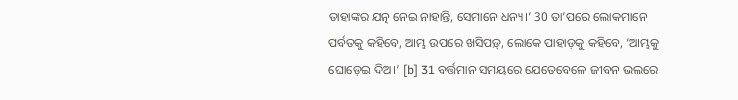ତାହାଙ୍କର ଯତ୍ନ ନେଇ ନାହାନ୍ତି, ସେମାନେ ଧନ୍ୟ।’ 30 ତା’ପରେ ଲୋକମାନେ ପର୍ବତକୁ କହିବେ, ଆମ୍ଭ ଉପରେ ଖସିପଡ଼୍, ଲୋକେ ପାହାଡ଼କୁ କହିବେ, ‘ଆମ୍ଭକୁ ଘୋଡ଼େଇ ଦିଅ।’ [b] 31 ବର୍ତ୍ତମାନ ସମୟରେ ଯେତେବେଳେ ଜୀବନ ଭଲରେ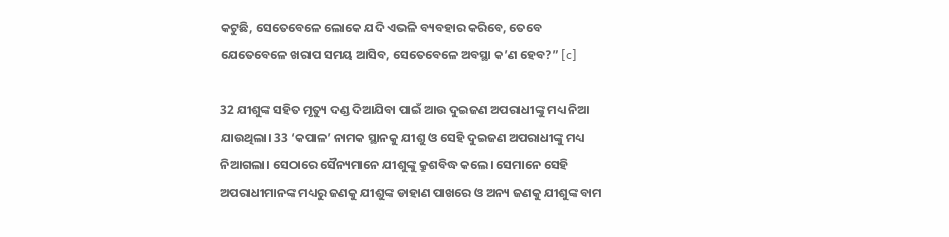କଟୁଛି, ସେତେବେଳେ ଲୋକେ ଯଦି ଏଭଳି ବ୍ୟବହାର କରିବେ, ତେବେ ଯେତେବେଳେ ଖରାପ ସମୟ ଆସିବ, ସେତେବେଳେ ଅବସ୍ଥା କ’ଣ ହେବ?” [c]

32 ଯୀଶୁଙ୍କ ସହିତ ମୃତ୍ୟୁ ଦଣ୍ଡ ଦିଆଯିବା ପାଇଁ ଆଉ ଦୁଇଜଣ ଅପରାଧୀଙ୍କୁ ମଧ୍ୟ ନିଆ ଯାଉଥିଲା। 33 ‘କପାଳ’ ନାମକ ସ୍ଥାନକୁ ଯୀଶୁ ଓ ସେହି ଦୁଇଜଣ ଅପରାଧୀଙ୍କୁ ମଧ୍ୟ ନିଆଗଲା। ସେଠାରେ ସୈନ୍ୟମାନେ ଯୀଶୁଙ୍କୁ କ୍ରୁଶବିଦ୍ଧ କଲେ। ସେମାନେ ସେହି ଅପରାଧୀମାନଙ୍କ ମଧ୍ୟରୁ ଜଣକୁ ଯୀଶୁଙ୍କ ଡାହାଣ ପାଖରେ ଓ ଅନ୍ୟ ଜଣକୁ ଯୀଶୁଙ୍କ ବାମ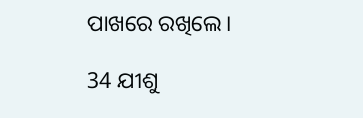ପାଖରେ ରଖିଲେ।

34 ଯୀଶୁ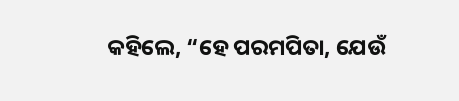କହିଲେ, “ହେ ପରମପିତା, ଯେଉଁ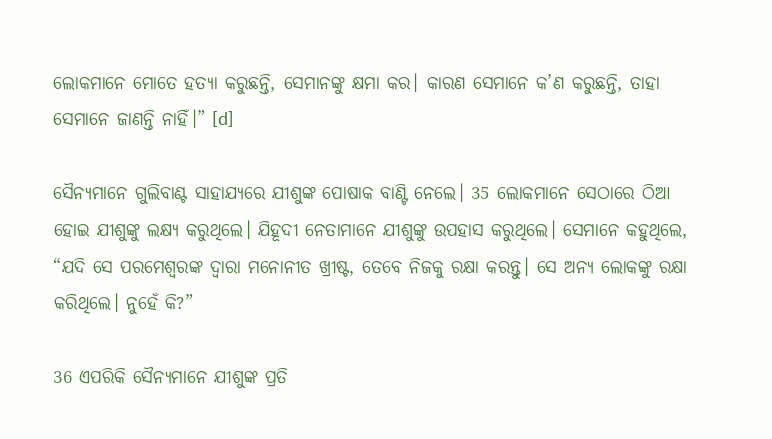ଲୋକମାନେ ମୋତେ ହତ୍ୟା କରୁଛନ୍ତି, ସେମାନଙ୍କୁ କ୍ଷମା କର। କାରଣ ସେମାନେ କ’ଣ କରୁଛନ୍ତି, ତାହା ସେମାନେ ଜାଣନ୍ତି ନାହିଁ।” [d]

ସୈନ୍ୟମାନେ ଗୁଲିବାଣ୍ଟ ସାହାଯ୍ୟରେ ଯୀଶୁଙ୍କ ପୋଷାକ ବାଣ୍ଟି ନେଲେ। 35 ଲୋକମାନେ ସେଠାରେ ଠିଆ ହୋଇ ଯୀଶୁଙ୍କୁ ଲକ୍ଷ୍ୟ କରୁଥିଲେ। ଯିହୂଦୀ ନେତାମାନେ ଯୀଶୁଙ୍କୁ ଉପହାସ କରୁଥିଲେ। ସେମାନେ କହୁଥିଲେ, “ଯଦି ସେ ପରମେଶ୍ୱରଙ୍କ ଦ୍ୱାରା ମନୋନୀତ ଖ୍ରୀଷ୍ଟ, ତେବେ ନିଜକୁ ରକ୍ଷା କରନ୍ତୁ। ସେ ଅନ୍ୟ ଲୋକଙ୍କୁ ରକ୍ଷା କରିଥିଲେ। ନୁହେଁ କି?”

36 ଏପରିକି ସୈନ୍ୟମାନେ ଯୀଶୁଙ୍କ ପ୍ରତି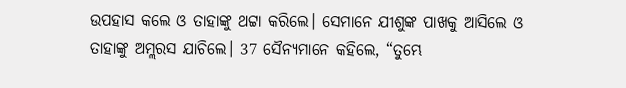ଉପହାସ କଲେ ଓ ତାହାଙ୍କୁ ଥଟ୍ଟା କରିଲେ। ସେମାନେ ଯୀଶୁଙ୍କ ପାଖକୁ ଆସିଲେ ଓ ତାହାଙ୍କୁ ଅମ୍ଲରସ ଯାଚିଲେ। 37 ସୈନ୍ୟମାନେ କହିଲେ, “ତୁମ୍ଭେ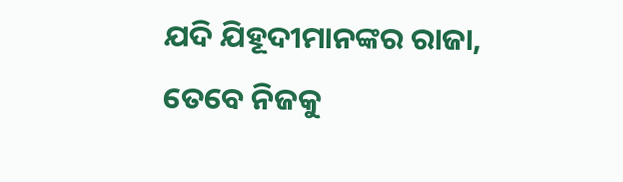ଯଦି ଯିହୂଦୀମାନଙ୍କର ରାଜା, ତେବେ ନିଜକୁ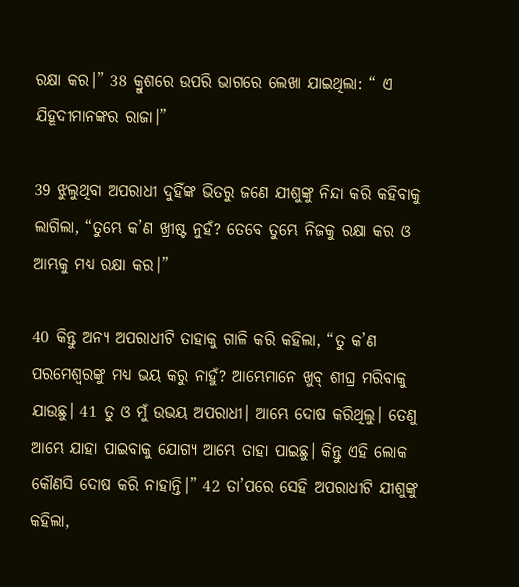ରକ୍ଷା କର।” 38 କ୍ରୁଶରେ ଉପରି ଭାଗରେ ଲେଖା ଯାଇଥିଲା: “ ଏ ଯିହୂଦୀମାନଙ୍କର ରାଜା।”

39 ଝୁଲୁଥିବା ଅପରାଧୀ ଦୁହିଁଙ୍କ ଭିତରୁ ଜଣେ ଯୀଶୁଙ୍କୁ ନିନ୍ଦା କରି କହିବାକୁ ଲାଗିଲା, “ତୁମ୍ଭେ କ’ଣ ଖ୍ରୀଷ୍ଟ ନୁହଁ? ତେବେ ତୁମ୍ଭେ ନିଜକୁ ରକ୍ଷା କର ଓ ଆମ୍ଭକୁ ମଧ୍ୟ ରକ୍ଷା କର।”

40 କିନ୍ତୁ ଅନ୍ୟ ଅପରାଧୀଟି ତାହାକୁ ଗାଳି କରି କହିଲା, “ତୁ କ’ଣ ପରମେଶ୍ୱରଙ୍କୁ ମଧ୍ୟ ଭୟ କରୁ ନାହୁଁ? ଆମ୍ଭେମାନେ ଖୁବ୍ ଶୀଘ୍ର ମରିବାକୁ ଯାଉଛୁ। 41 ତୁ ଓ ମୁଁ ଉଭୟ ଅପରାଧୀ। ଆମ୍ଭେ ଦୋଷ କରିଥିଲୁ। ତେଣୁ ଆମ୍ଭେ ଯାହା ପାଇବାକୁ ଯୋଗ୍ୟ ଆମ୍ଭେ ତାହା ପାଇଛୁ। କିନ୍ତୁ ଏହି ଲୋକ କୌଣସି ଦୋଷ କରି ନାହାନ୍ତି।” 42 ତା’ପରେ ସେହି ଅପରାଧୀଟି ଯୀଶୁଙ୍କୁ କହିଲା,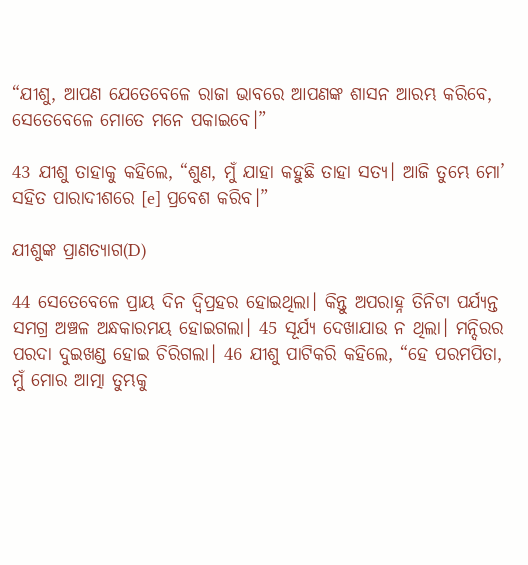“ଯୀଶୁ, ଆପଣ ଯେତେବେଳେ ରାଜା ଭାବରେ ଆପଣଙ୍କ ଶାସନ ଆରମ୍ଭ କରିବେ, ସେତେବେଳେ ମୋତେ ମନେ ପକାଇବେ।”

43 ଯୀଶୁ ତାହାକୁ କହିଲେ, “ଶୁଣ, ମୁଁ ଯାହା କହୁଛି ତାହା ସତ୍ୟ। ଆଜି ତୁମ୍ଭେ ମୋ’ ସହିତ ପାରାଦୀଶରେ [e] ପ୍ରବେଶ କରିବ।”

ଯୀଶୁଙ୍କ ପ୍ରାଣତ୍ୟାଗ(D)

44 ସେତେବେଳେ ପ୍ରାୟ ଦିନ ଦ୍ୱିପ୍ରହର ହୋଇଥିଲା। କିନ୍ତୁ ଅପରାହ୍ନ ତିନିଟା ପର୍ଯ୍ୟନ୍ତ ସମଗ୍ର ଅଞ୍ଚଳ ଅନ୍ଧକାରମୟ ହୋଇଗଲା। 45 ସୂର୍ଯ୍ୟ ଦେଖାଯାଉ ନ ଥିଲା। ମନ୍ଦିରର ପରଦା ଦୁଇଖଣ୍ଡ ହୋଇ ଚିରିଗଲା। 46 ଯୀଶୁ ପାଟିକରି କହିଲେ, “ହେ ପରମପିତା, ମୁଁ ମୋର ଆତ୍ମା ତୁମ୍ଭକୁ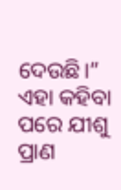ଦେଉଛି।” ଏହା କହିବା ପରେ ଯୀଶୁ ପ୍ରାଣ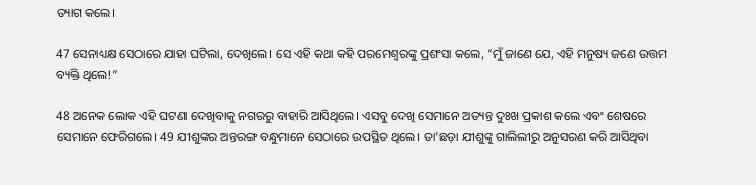ତ୍ୟାଗ କଲେ।

47 ସେନାଧ୍ୟକ୍ଷ ସେଠାରେ ଯାହା ଘଟିଲା, ଦେଖିଲେ। ସେ ଏହି କଥା କହି ପରମେଶ୍ୱରଙ୍କୁ ପ୍ରଶଂସା କଲେ, “ମୁଁ ଜାଣେ ଯେ, ଏହି ମନୁଷ୍ୟ ଜଣେ ଉତ୍ତମ ବ୍ୟକ୍ତି ଥିଲେ!”

48 ଅନେକ ଲୋକ ଏହି ଘଟଣା ଦେଖିବାକୁ ନଗରରୁ ବାହାରି ଆସିଥିଲେ। ଏସବୁ ଦେଖି ସେମାନେ ଅତ୍ୟନ୍ତ ଦୁଃଖ ପ୍ରକାଶ କଲେ ଏବଂ ଶେଷରେ ସେମାନେ ଫେରିଗଲେ। 49 ଯୀଶୁଙ୍କର ଅନ୍ତରଙ୍ଗ ବନ୍ଧୁମାନେ ସେଠାରେ ଉପସ୍ଥିତ ଥିଲେ। ତା’ଛଡ଼ା ଯୀଶୁଙ୍କୁ ଗାଲିଲୀରୁ ଅନୁସରଣ କରି ଆସିଥିବା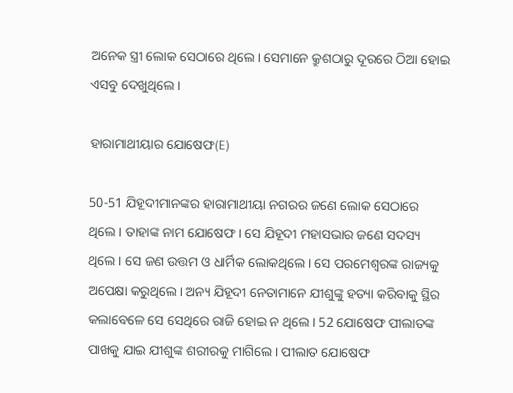ଅନେକ ସ୍ତ୍ରୀ ଲୋକ ସେଠାରେ ଥିଲେ। ସେମାନେ କ୍ରୁଶଠାରୁ ଦୂରରେ ଠିଆ ହୋଇ ଏସବୁ ଦେଖୁଥିଲେ।

ହାରାମାଥୀୟାର ଯୋଷେଫ(E)

50-51 ଯିହୂଦୀମାନଙ୍କର ହାରାମାଥୀୟା ନଗରର ଜଣେ ଲୋକ ସେଠାରେ ଥିଲେ। ତାହାଙ୍କ ନାମ ଯୋଷେଫ। ସେ ଯିହୂଦୀ ମହାସଭାର ଜଣେ ସଦସ୍ୟ ଥିଲେ। ସେ ଜଣ ଉତ୍ତମ ଓ ଧାର୍ମିକ ଲୋକଥିଲେ। ସେ ପରମେଶ୍ୱରଙ୍କ ରାଜ୍ୟକୁ ଅପେକ୍ଷା କରୁଥିଲେ। ଅନ୍ୟ ଯିହୂଦୀ ନେତାମାନେ ଯୀଶୁଙ୍କୁ ହତ୍ୟା କରିବାକୁ ସ୍ଥିର କଲାବେଳେ ସେ ସେଥିରେ ରାଜି ହୋଇ ନ ଥିଲେ। 52 ଯୋଷେଫ ପୀଲାତଙ୍କ ପାଖକୁ ଯାଇ ଯୀଶୁଙ୍କ ଶରୀରକୁ ମାଗିଲେ। ପୀଲାତ ଯୋଷେଫ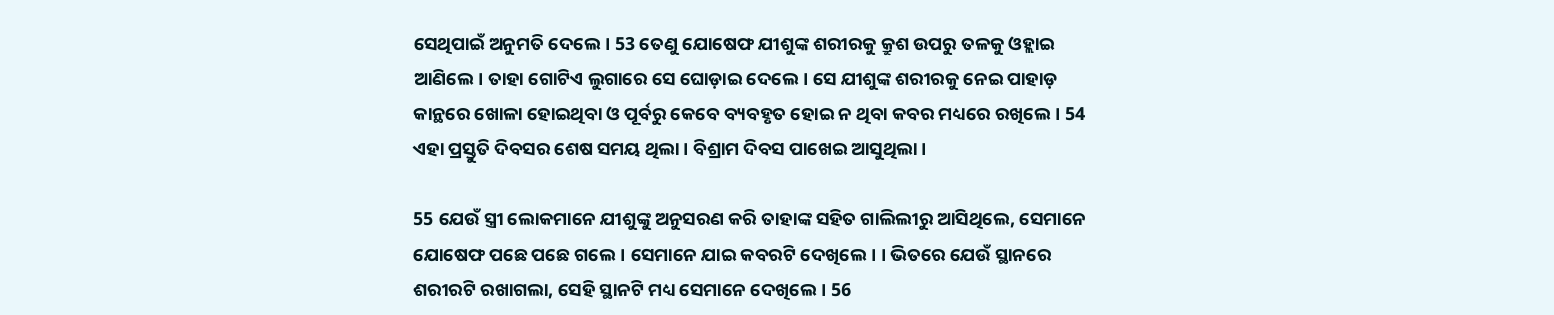ସେଥିପାଇଁ ଅନୁମତି ଦେଲେ। 53 ତେଣୁ ଯୋଷେଫ ଯୀଶୁଙ୍କ ଶରୀରକୁ କ୍ରୁଶ ଉପରୁ ତଳକୁ ଓହ୍ଲାଇ ଆଣିଲେ। ତାହା ଗୋଟିଏ ଲୁଗାରେ ସେ ଘୋଡ଼ାଇ ଦେଲେ। ସେ ଯୀଶୁଙ୍କ ଶରୀରକୁ ନେଇ ପାହାଡ଼ କାନ୍ଥରେ ଖୋଳା ହୋଇଥିବା ଓ ପୂର୍ବରୁ କେବେ ବ୍ୟବହୃତ ହୋଇ ନ ଥିବା କବର ମଧ୍ୟରେ ରଖିଲେ। 54 ଏହା ପ୍ରସ୍ତୁତି ଦିବସର ଶେଷ ସମୟ ଥିଲା। ବିଶ୍ରାମ ଦିବସ ପାଖେଇ ଆସୁଥିଲା।

55 ଯେଉଁ ସ୍ତ୍ରୀ ଲୋକମାନେ ଯୀଶୁଙ୍କୁ ଅନୁସରଣ କରି ତାହାଙ୍କ ସହିତ ଗାଲିଲୀରୁ ଆସିଥିଲେ, ସେମାନେ ଯୋଷେଫ ପଛେ ପଛେ ଗଲେ। ସେମାନେ ଯାଇ କବରଟି ଦେଖିଲେ। । ଭିତରେ ଯେଉଁ ସ୍ଥାନରେ ଶରୀରଟି ରଖାଗଲା, ସେହି ସ୍ଥାନଟି ମଧ୍ୟ ସେମାନେ ଦେଖିଲେ। 56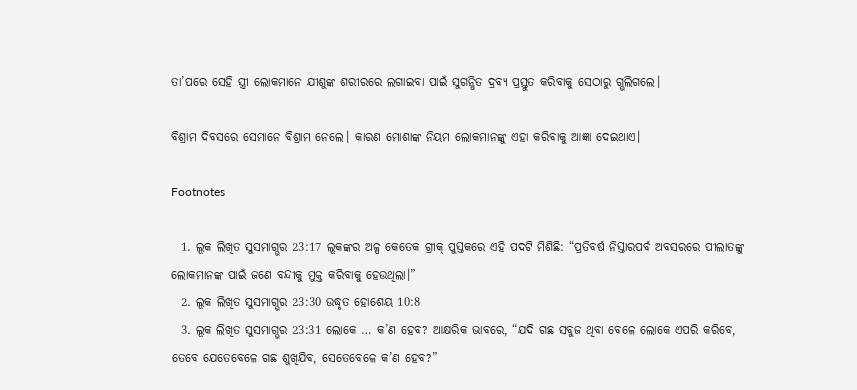ତା’ପରେ ସେହି ସ୍ତ୍ରୀ ଲୋକମାନେ ଯୀଶୁଙ୍କ ଶରୀରରେ ଲଗାଇବା ପାଇଁ ସୁଗନ୍ଧିତ ଦ୍ରବ୍ୟ ପ୍ରସ୍ତୁତ କରିବାକୁ ସେଠାରୁ ଗ୍ଭଲିଗଲେ।

ବିଶ୍ରାମ ଦିବସରେ ସେମାନେ ବିଶ୍ରାମ ନେଲେ। କାରଣ ମୋଶାଙ୍କ ନିୟମ ଲୋକମାନଙ୍କୁ ଏହା କରିବାକୁ ଆଜ୍ଞା ଦେଇଥାଏ।

Footnotes

  1. ଲୂକ ଲିଖିତ ସୁସମାଗ୍ଭର 23:17 ଲୂକଙ୍କର ଅଳ୍ପ କେତେକ ଗ୍ରୀକ୍ ପୁସ୍ତକରେ ଏହି ପଦଟି ମିଶିଛି: “ପ୍ରତିବର୍ଷ ନିସ୍ତାରପର୍ବ ଅବସରରେ ପୀଲାତଙ୍କୁ ଲୋକମାନଙ୍କ ପାଇଁ ଜଣେ ବନ୍ଦୀକୁ ମୁକ୍ତ କରିବାକୁ ହେଉଥିଲା।”
  2. ଲୂକ ଲିଖିତ ସୁସମାଗ୍ଭର 23:30 ଉଦ୍ଧୃତ ହୋଶେୟ 10:8
  3. ଲୂକ ଲିଖିତ ସୁସମାଗ୍ଭର 23:31 ଲୋକେ … କ’ଣ ହେବ? ଆକ୍ଷରିକ ଭାବରେ, “ଯଦି ଗଛ ସବୁଜ ଥିବା ବେଳେ ଲୋକେ ଏପରି କରିବେ, ତେବେ ଯେତେବେଳେ ଗଛ ଶୁଖିଯିବ, ସେତେବେଳେ କ’ଣ ହେବ?”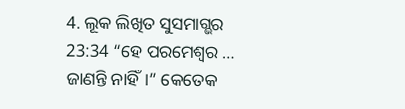4. ଲୂକ ଲିଖିତ ସୁସମାଗ୍ଭର 23:34 “ହେ ପରମେଶ୍ୱର … ଜାଣନ୍ତି ନାହିଁ।” କେତେକ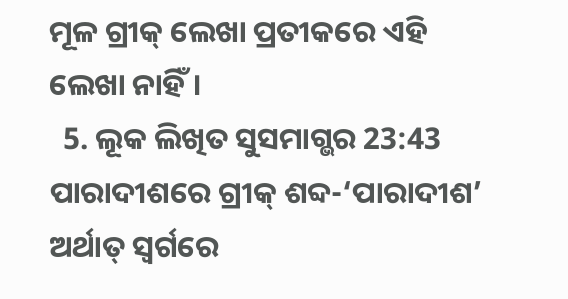ମୂଳ ଗ୍ରୀକ୍ ଲେଖା ପ୍ରତୀକରେ ଏହି ଲେଖା ନାହିଁ।
  5. ଲୂକ ଲିଖିତ ସୁସମାଗ୍ଭର 23:43 ପାରାଦୀଶରେ ଗ୍ରୀକ୍ ଶବ୍ଦ-‘ପାରାଦୀଶ’ ଅର୍ଥାତ୍ ସ୍ୱର୍ଗରେ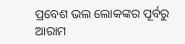ପ୍ରବେଶ ଭଲ ଲୋକଙ୍କର ପୂର୍ବରୁ ଆରାମ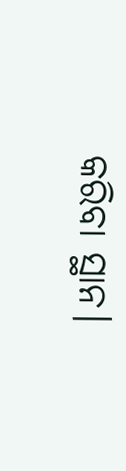କରିବା ସ୍ଥାନ।